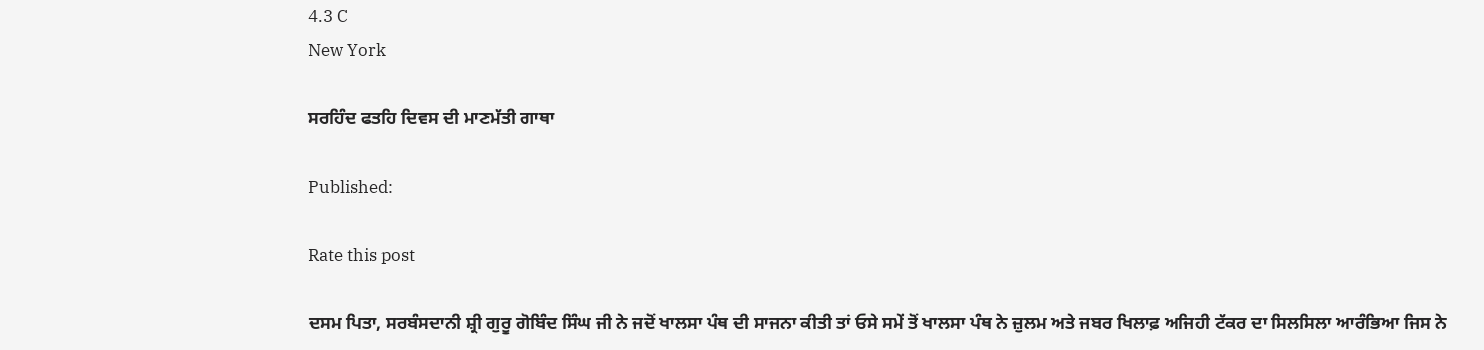4.3 C
New York

ਸਰਹਿੰਦ ਫਤਹਿ ਦਿਵਸ ਦੀ ਮਾਣਮੱਤੀ ਗਾਥਾ

Published:

Rate this post

ਦਸਮ ਪਿਤਾ, ਸਰਬੰਸਦਾਨੀ ਸ਼੍ਰੀ ਗੁਰੂ ਗੋਬਿੰਦ ਸਿੰਘ ਜੀ ਨੇ ਜਦੋਂ ਖਾਲਸਾ ਪੰਥ ਦੀ ਸਾਜਨਾ ਕੀਤੀ ਤਾਂ ਓਸੇ ਸਮੇਂ ਤੋਂ ਖਾਲਸਾ ਪੰਥ ਨੇ ਜ਼ੁਲਮ ਅਤੇ ਜਬਰ ਖਿਲਾਫ਼ ਅਜਿਹੀ ਟੱਕਰ ਦਾ ਸਿਲਸਿਲਾ ਆਰੰਭਿਆ ਜਿਸ ਨੇ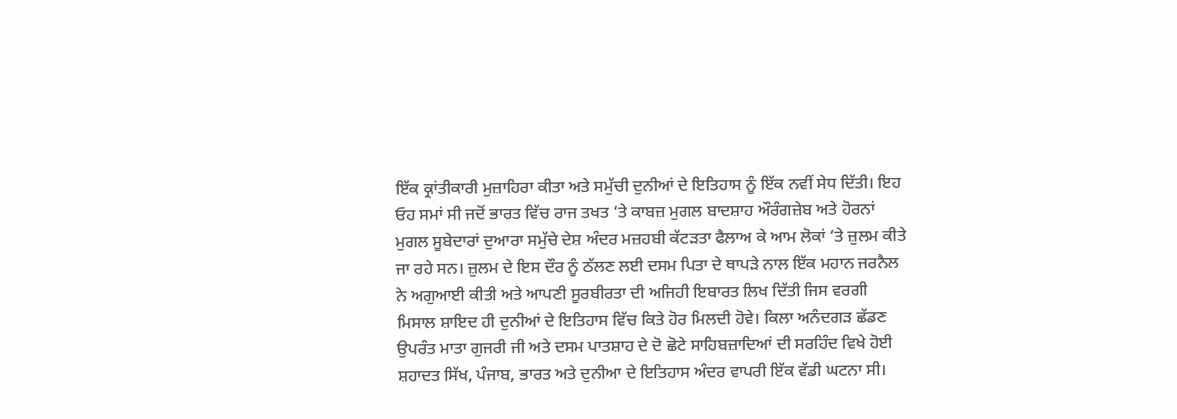ਇੱਕ ਕ੍ਰਾਂਤੀਕਾਰੀ ਮੁਜ਼ਾਹਿਰਾ ਕੀਤਾ ਅਤੇ ਸਮੁੱਚੀ ਦੁਨੀਆਂ ਦੇ ਇਤਿਹਾਸ ਨੂੰ ਇੱਕ ਨਵੀਂ ਸੇਧ ਦਿੱਤੀ। ਇਹ ਓਹ ਸਮਾਂ ਸੀ ਜਦੋਂ ਭਾਰਤ ਵਿੱਚ ਰਾਜ ਤਖਤ ‘ਤੇ ਕਾਬਜ਼ ਮੁਗਲ ਬਾਦਸ਼ਾਹ ਔਰੰਗਜ਼ੇਬ ਅਤੇ ਹੋਰਨਾਂ ਮੁਗਲ ਸੂਬੇਦਾਰਾਂ ਦੁਆਰਾ ਸਮੁੱਚੇ ਦੇਸ਼ ਅੰਦਰ ਮਜ਼ਹਬੀ ਕੱਟੜਤਾ ਫੈਲਾਅ ਕੇ ਆਮ ਲੋਕਾਂ ‘ਤੇ ਜ਼ੁਲਮ ਕੀਤੇ ਜਾ ਰਹੇ ਸਨ। ਜ਼ੁਲਮ ਦੇ ਇਸ ਦੌਰ ਨੂੰ ਠੱਲਣ ਲਈ ਦਸਮ ਪਿਤਾ ਦੇ ਥਾਪੜੇ ਨਾਲ ਇੱਕ ਮਹਾਨ ਜਰਨੈਲ ਨੇ ਅਗੁਆਈ ਕੀਤੀ ਅਤੇ ਆਪਣੀ ਸੂਰਬੀਰਤਾ ਦੀ ਅਜਿਹੀ ਇਬਾਰਤ ਲਿਖ ਦਿੱਤੀ ਜਿਸ ਵਰਗੀ ਮਿਸਾਲ ਸ਼ਾਇਦ ਹੀ ਦੁਨੀਆਂ ਦੇ ਇਤਿਹਾਸ ਵਿੱਚ ਕਿਤੇ ਹੋਰ ਮਿਲਦੀ ਹੋਵੇ। ਕਿਲਾ ਅਨੰਦਗੜ ਛੱਡਣ ਉਪਰੰਤ ਮਾਤਾ ਗੁਜਰੀ ਜੀ ਅਤੇ ਦਸਮ ਪਾਤਸ਼ਾਹ ਦੇ ਦੋ ਛੋਟੇ ਸਾਹਿਬਜ਼ਾਦਿਆਂ ਦੀ ਸਰਹਿੰਦ ਵਿਖੇ ਹੋਈ ਸ਼ਹਾਦਤ ਸਿੱਖ, ਪੰਜਾਬ, ਭਾਰਤ ਅਤੇ ਦੁਨੀਆ ਦੇ ਇਤਿਹਾਸ ਅੰਦਰ ਵਾਪਰੀ ਇੱਕ ਵੱਡੀ ਘਟਨਾ ਸੀ।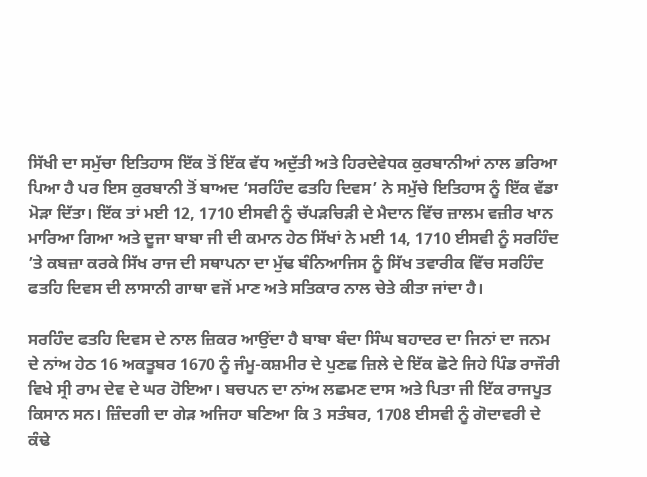ਸਿੱਖੀ ਦਾ ਸਮੁੱਚਾ ਇਤਿਹਾਸ ਇੱਕ ਤੋਂ ਇੱਕ ਵੱਧ ਅਦੁੱਤੀ ਅਤੇ ਹਿਰਦੇਵੇਧਕ ਕੁਰਬਾਨੀਆਂ ਨਾਲ ਭਰਿਆ ਪਿਆ ਹੈ ਪਰ ਇਸ ਕੁਰਬਾਨੀ ਤੋਂ ਬਾਅਦ ‘ਸਰਹਿੰਦ ਫਤਹਿ ਦਿਵਸ’ ਨੇ ਸਮੁੱਚੇ ਇਤਿਹਾਸ ਨੂੰ ਇੱਕ ਵੱਡਾ ਮੋੜਾ ਦਿੱਤਾ। ਇੱਕ ਤਾਂ ਮਈ 12, 1710 ਈਸਵੀ ਨੂੰ ਚੱਪੜਚਿੜੀ ਦੇ ਮੈਦਾਨ ਵਿੱਚ ਜ਼ਾਲਮ ਵਜ਼ੀਰ ਖਾਨ ਮਾਰਿਆ ਗਿਆ ਅਤੇ ਦੂਜਾ ਬਾਬਾ ਜੀ ਦੀ ਕਮਾਨ ਹੇਠ ਸਿੱਖਾਂ ਨੇ ਮਈ 14, 1710 ਈਸਵੀ ਨੂੰ ਸਰਹਿੰਦ ’ਤੇ ਕਬਜ਼ਾ ਕਰਕੇ ਸਿੱਖ ਰਾਜ ਦੀ ਸਥਾਪਨਾ ਦਾ ਮੁੱਢ ਬੰਨਿਆਜਿਸ ਨੂੰ ਸਿੱਖ ਤਵਾਰੀਕ ਵਿੱਚ ਸਰਹਿੰਦ ਫਤਹਿ ਦਿਵਸ ਦੀ ਲਾਸਾਨੀ ਗਾਥਾ ਵਜੋਂ ਮਾਣ ਅਤੇ ਸਤਿਕਾਰ ਨਾਲ ਚੇਤੇ ਕੀਤਾ ਜਾਂਦਾ ਹੈ।

ਸਰਹਿੰਦ ਫਤਹਿ ਦਿਵਸ ਦੇ ਨਾਲ ਜ਼ਿਕਰ ਆਉਂਦਾ ਹੈ ਬਾਬਾ ਬੰਦਾ ਸਿੰਘ ਬਹਾਦਰ ਦਾ ਜਿਨਾਂ ਦਾ ਜਨਮ ਦੇ ਨਾਂਅ ਹੇਠ 16 ਅਕਤੂਬਰ 1670 ਨੂੰ ਜੰਮੂ-ਕਸ਼ਮੀਰ ਦੇ ਪੁਣਛ ਜ਼ਿਲੇ ਦੇ ਇੱਕ ਛੋਟੇ ਜਿਹੇ ਪਿੰਡ ਰਾਜੌਰੀ ਵਿਖੇ ਸ੍ਰੀ ਰਾਮ ਦੇਵ ਦੇ ਘਰ ਹੋਇਆ। ਬਚਪਨ ਦਾ ਨਾਂਅ ਲਛਮਣ ਦਾਸ ਅਤੇ ਪਿਤਾ ਜੀ ਇੱਕ ਰਾਜਪੂਤ ਕਿਸਾਨ ਸਨ। ਜ਼ਿੰਦਗੀ ਦਾ ਗੇੜ ਅਜਿਹਾ ਬਣਿਆ ਕਿ 3 ਸਤੰਬਰ, 1708 ਈਸਵੀ ਨੂੰ ਗੋਦਾਵਰੀ ਦੇ ਕੰਢੇ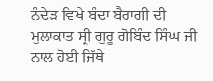ਨੰਦੇੜ ਵਿਖੇ ਬੰਦਾ ਬੈਰਾਗੀ ਦੀ ਮੁਲਾਕਾਤ ਸ੍ਰੀ ਗੁਰੂ ਗੋਬਿੰਦ ਸਿੰਘ ਜੀ ਨਾਲ ਹੋਈ ਜਿੱਥੇ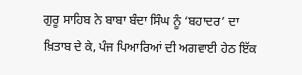ਗੁਰੂ ਸਾਹਿਬ ਨੇ ਬਾਬਾ ਬੰਦਾ ਸਿੰਘ ਨੂੰ ‘ਬਹਾਦਰ’ ਦਾ ਖ਼ਿਤਾਬ ਦੇ ਕੇ, ਪੰਜ ਪਿਆਰਿਆਂ ਦੀ ਅਗਵਾਈ ਹੇਠ ਇੱਕ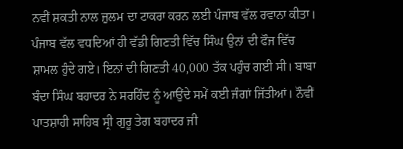ਨਵੀਂ ਸ਼ਕਤੀ ਨਾਲ ਜ਼ੁਲਮ ਦਾ ਟਾਕਰਾ ਕਰਨ ਲਈ ਪੰਜਾਬ ਵੱਲ ਰਵਾਨਾ ਕੀਤਾ। ਪੰਜਾਬ ਵੱਲ ਵਧਦਿਆਂ ਹੀ ਵੱਡੀ ਗਿਣਤੀ ਵਿੱਚ ਸਿੰਘ ਉਨਾਂ ਦੀ ਫੌਜ ਵਿੱਚ ਸ਼ਾਮਲ ਹੁੰਦੇ ਗਏ। ਇਨਾਂ ਦੀ ਗਿਣਤੀ 40,000 ਤੱਕ ਪਹੁੰਚ ਗਈ ਸੀ। ਬਾਬਾ ਬੰਦਾ ਸਿੰਘ ਬਹਾਦਰ ਨੇ ਸਰਹਿੰਦ ਨੂੰ ਆਉਂਦੇ ਸਮੇਂ ਕਈ ਜੰਗਾਂ ਜਿੱਤੀਆਂ। ਨੌਵੀਂ ਪਾਤਸ਼ਾਹੀ ਸਾਹਿਬ ਸ੍ਰੀ ਗੁਰੂ ਤੇਗ ਬਹਾਦਰ ਜੀ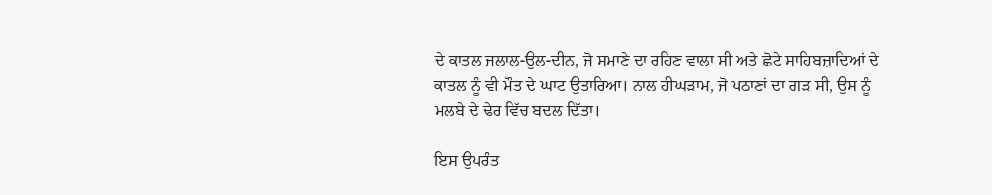ਦੇ ਕਾਤਲ ਜਲਾਲ-ਉਲ-ਦੀਨ, ਜੋ ਸਮਾਣੇ ਦਾ ਰਹਿਣ ਵਾਲਾ ਸੀ ਅਤੇ ਛੋਟੇ ਸਾਹਿਬਜ਼ਾਦਿਆਂ ਦੇ ਕਾਤਲ ਨੂੰ ਵੀ ਮੌਤ ਦੇ ਘਾਟ ਉਤਾਰਿਆ। ਨਾਲ ਹੀਘੜਾਮ, ਜੋ ਪਠਾਣਾਂ ਦਾ ਗੜ ਸੀ, ਉਸ ਨੂੰ ਮਲਬੇ ਦੇ ਢੇਰ ਵਿੱਚ ਬਦਲ ਦਿੱਤਾ।

ਇਸ ਉਪਰੰਤ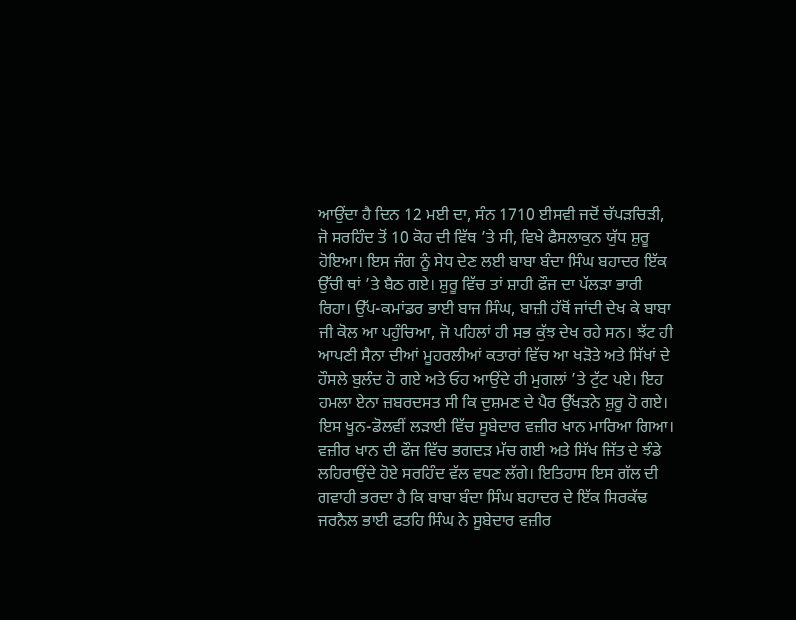ਆਉਂਦਾ ਹੈ ਦਿਨ 12 ਮਈ ਦਾ, ਸੰਨ 1710 ਈਸਵੀ ਜਦੋਂ ਚੱਪੜਚਿੜੀ, ਜੋ ਸਰਹਿੰਦ ਤੋਂ 10 ਕੋਹ ਦੀ ਵਿੱਥ ’ਤੇ ਸੀ, ਵਿਖੇ ਫੈਸਲਾਕੁਨ ਯੁੱਧ ਸ਼ੁਰੂ ਹੋਇਆ। ਇਸ ਜੰਗ ਨੂੰ ਸੇਧ ਦੇਣ ਲਈ ਬਾਬਾ ਬੰਦਾ ਸਿੰਘ ਬਹਾਦਰ ਇੱਕ ਉੱਚੀ ਥਾਂ ’ਤੇ ਬੈਠ ਗਏ। ਸ਼ੁਰੂ ਵਿੱਚ ਤਾਂ ਸ਼ਾਹੀ ਫੌਜ ਦਾ ਪੱਲੜਾ ਭਾਰੀ ਰਿਹਾ। ਉੱਪ-ਕਮਾਂਡਰ ਭਾਈ ਬਾਜ ਸਿੰਘ, ਬਾਜ਼ੀ ਹੱਥੋਂ ਜਾਂਦੀ ਦੇਖ ਕੇ ਬਾਬਾ ਜੀ ਕੋਲ ਆ ਪਹੁੰਚਿਆ, ਜੋ ਪਹਿਲਾਂ ਹੀ ਸਭ ਕੁੱਝ ਦੇਖ ਰਹੇ ਸਨ। ਝੱਟ ਹੀ ਆਪਣੀ ਸੈਨਾ ਦੀਆਂ ਮੂਹਰਲੀਆਂ ਕਤਾਰਾਂ ਵਿੱਚ ਆ ਖੜੋਤੇ ਅਤੇ ਸਿੱਖਾਂ ਦੇ ਹੌਸਲੇ ਬੁਲੰਦ ਹੋ ਗਏ ਅਤੇ ਓਹ ਆਉਂਦੇ ਹੀ ਮੁਗਲਾਂ ’ਤੇ ਟੁੱਟ ਪਏ। ਇਹ ਹਮਲਾ ਏਨਾ ਜ਼ਬਰਦਸਤ ਸੀ ਕਿ ਦੁਸ਼ਮਣ ਦੇ ਪੈਰ ਉੱਖੜਨੇ ਸ਼ੁਰੂ ਹੋ ਗਏ। ਇਸ ਖੂਨ-ਡੋਲਵੀਂ ਲੜਾਈ ਵਿੱਚ ਸੂਬੇਦਾਰ ਵਜ਼ੀਰ ਖਾਨ ਮਾਰਿਆ ਗਿਆ। ਵਜ਼ੀਰ ਖਾਨ ਦੀ ਫੌਜ ਵਿੱਚ ਭਗਦੜ ਮੱਚ ਗਈ ਅਤੇ ਸਿੱਖ ਜਿੱਤ ਦੇ ਝੰਡੇ ਲਹਿਰਾਉਂਦੇ ਹੋਏ ਸਰਹਿੰਦ ਵੱਲ ਵਧਣ ਲੱਗੇ। ਇਤਿਹਾਸ ਇਸ ਗੱਲ ਦੀ ਗਵਾਹੀ ਭਰਦਾ ਹੈ ਕਿ ਬਾਬਾ ਬੰਦਾ ਸਿੰਘ ਬਹਾਦਰ ਦੇ ਇੱਕ ਸਿਰਕੱਢ ਜਰਨੈਲ ਭਾਈ ਫਤਹਿ ਸਿੰਘ ਨੇ ਸੂਬੇਦਾਰ ਵਜ਼ੀਰ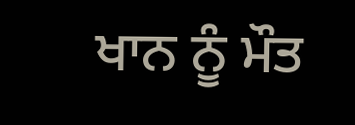ਖਾਨ ਨੂੰ ਮੌਤ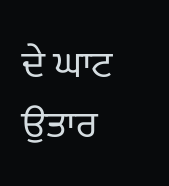ਦੇ ਘਾਟ ਉਤਾਰ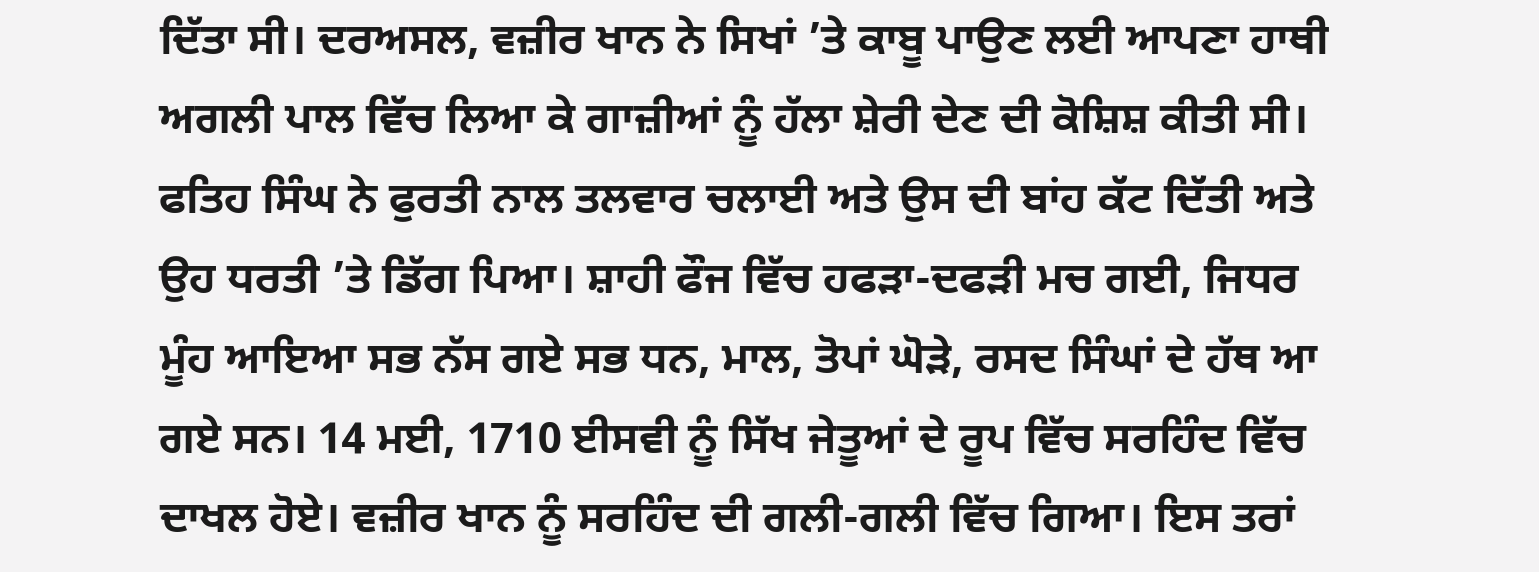ਦਿੱਤਾ ਸੀ। ਦਰਅਸਲ, ਵਜ਼ੀਰ ਖਾਨ ਨੇ ਸਿਖਾਂ ’ਤੇ ਕਾਬੂ ਪਾਉਣ ਲਈ ਆਪਣਾ ਹਾਥੀ ਅਗਲੀ ਪਾਲ ਵਿੱਚ ਲਿਆ ਕੇ ਗਾਜ਼ੀਆਂ ਨੂੰ ਹੱਲਾ ਸ਼ੇਰੀ ਦੇਣ ਦੀ ਕੋਸ਼ਿਸ਼ ਕੀਤੀ ਸੀ। ਫਤਿਹ ਸਿੰਘ ਨੇ ਫੁਰਤੀ ਨਾਲ ਤਲਵਾਰ ਚਲਾਈ ਅਤੇ ਉਸ ਦੀ ਬਾਂਹ ਕੱਟ ਦਿੱਤੀ ਅਤੇ ਉਹ ਧਰਤੀ ’ਤੇ ਡਿੱਗ ਪਿਆ। ਸ਼ਾਹੀ ਫੌਜ ਵਿੱਚ ਹਫੜਾ-ਦਫੜੀ ਮਚ ਗਈ, ਜਿਧਰ ਮੂੰਹ ਆਇਆ ਸਭ ਨੱਸ ਗਏ ਸਭ ਧਨ, ਮਾਲ, ਤੋਪਾਂ ਘੋੜੇ, ਰਸਦ ਸਿੰਘਾਂ ਦੇ ਹੱਥ ਆ ਗਏ ਸਨ। 14 ਮਈ, 1710 ਈਸਵੀ ਨੂੰ ਸਿੱਖ ਜੇਤੂਆਂ ਦੇ ਰੂਪ ਵਿੱਚ ਸਰਹਿੰਦ ਵਿੱਚ ਦਾਖਲ ਹੋਏ। ਵਜ਼ੀਰ ਖਾਨ ਨੂੰ ਸਰਹਿੰਦ ਦੀ ਗਲੀ-ਗਲੀ ਵਿੱਚ ਗਿਆ। ਇਸ ਤਰਾਂ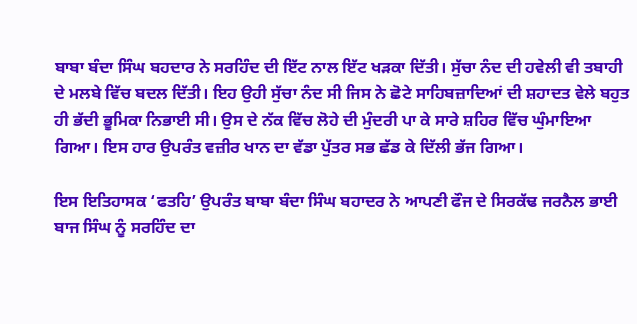ਬਾਬਾ ਬੰਦਾ ਸਿੰਘ ਬਹਦਾਰ ਨੇ ਸਰਹਿੰਦ ਦੀ ਇੱਟ ਨਾਲ ਇੱਟ ਖੜਕਾ ਦਿੱਤੀ। ਸੁੱਚਾ ਨੰਦ ਦੀ ਹਵੇਲੀ ਵੀ ਤਬਾਹੀ ਦੇ ਮਲਬੇ ਵਿੱਚ ਬਦਲ ਦਿੱਤੀ। ਇਹ ਉਹੀ ਸੁੱਚਾ ਨੰਦ ਸੀ ਜਿਸ ਨੇ ਛੋਟੇ ਸਾਹਿਬਜ਼ਾਦਿਆਂ ਦੀ ਸ਼ਹਾਦਤ ਵੇਲੇ ਬਹੁਤ ਹੀ ਭੱਦੀ ਭੂਮਿਕਾ ਨਿਭਾਈ ਸੀ। ਉਸ ਦੇ ਨੱਕ ਵਿੱਚ ਲੋਹੇ ਦੀ ਮੁੰਦਰੀ ਪਾ ਕੇ ਸਾਰੇ ਸ਼ਹਿਰ ਵਿੱਚ ਘੁੰਮਾਇਆ ਗਿਆ। ਇਸ ਹਾਰ ਉਪਰੰਤ ਵਜ਼ੀਰ ਖਾਨ ਦਾ ਵੱਡਾ ਪੁੱਤਰ ਸਭ ਛੱਡ ਕੇ ਦਿੱਲੀ ਭੱਜ ਗਿਆ।

ਇਸ ਇਤਿਹਾਸਕ ‘ਫਤਹਿ’ ਉਪਰੰਤ ਬਾਬਾ ਬੰਦਾ ਸਿੰਘ ਬਹਾਦਰ ਨੇ ਆਪਣੀ ਫੌਜ ਦੇ ਸਿਰਕੱਢ ਜਰਨੈਲ ਭਾਈ ਬਾਜ ਸਿੰਘ ਨੂੰ ਸਰਹਿੰਦ ਦਾ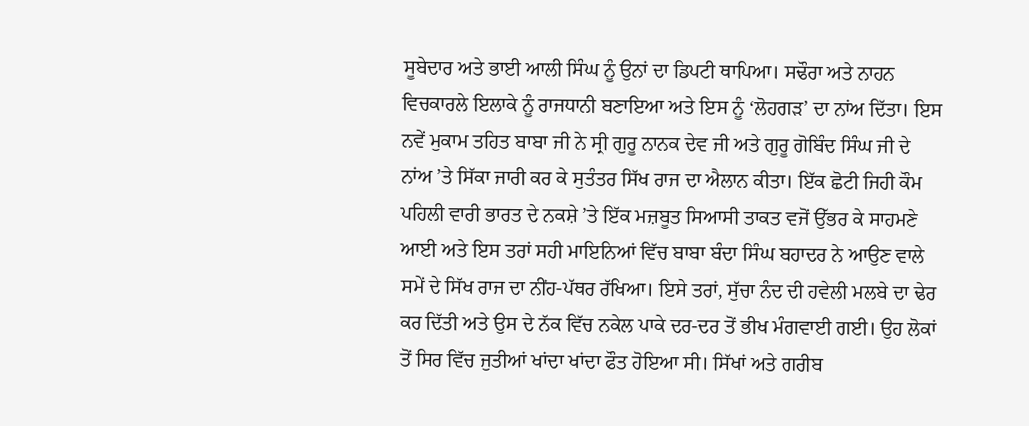ਸੂਬੇਦਾਰ ਅਤੇ ਭਾਈ ਆਲੀ ਸਿੰਘ ਨੂੰ ਉਨਾਂ ਦਾ ਡਿਪਟੀ ਥਾਪਿਆ। ਸਢੌਰਾ ਅਤੇ ਨਾਹਨ ਵਿਚਕਾਰਲੇ ਇਲਾਕੇ ਨੂੰ ਰਾਜਧਾਨੀ ਬਣਾਇਆ ਅਤੇ ਇਸ ਨੂੰ ‘ਲੋਹਗੜ’ ਦਾ ਨਾਂਅ ਦਿੱਤਾ। ਇਸ ਨਵੇਂ ਮੁਕਾਮ ਤਹਿਤ ਬਾਬਾ ਜੀ ਨੇ ਸ੍ਰੀ ਗੁਰੂ ਨਾਨਕ ਦੇਵ ਜੀ ਅਤੇ ਗੁਰੂ ਗੋਬਿੰਦ ਸਿੰਘ ਜੀ ਦੇ ਨਾਂਅ ’ਤੇ ਸਿੱਕਾ ਜਾਰੀ ਕਰ ਕੇ ਸੁਤੰਤਰ ਸਿੱਖ ਰਾਜ ਦਾ ਐਲਾਨ ਕੀਤਾ। ਇੱਕ ਛੋਟੀ ਜਿਹੀ ਕੌਮ ਪਹਿਲੀ ਵਾਰੀ ਭਾਰਤ ਦੇ ਨਕਸ਼ੇ ’ਤੇ ਇੱਕ ਮਜ਼ਬੂਤ ਸਿਆਸੀ ਤਾਕਤ ਵਜੋਂ ਉੱਭਰ ਕੇ ਸਾਹਮਣੇ ਆਈ ਅਤੇ ਇਸ ਤਰਾਂ ਸਹੀ ਮਾਇਨਿਆਂ ਵਿੱਚ ਬਾਬਾ ਬੰਦਾ ਸਿੰਘ ਬਹਾਦਰ ਨੇ ਆਉਣ ਵਾਲੇ ਸਮੇਂ ਦੇ ਸਿੱਖ ਰਾਜ ਦਾ ਨੀਂਹ-ਪੱਥਰ ਰੱਖਿਆ। ਇਸੇ ਤਰਾਂ, ਸੁੱਚਾ ਨੰਦ ਦੀ ਹਵੇਲੀ ਮਲਬੇ ਦਾ ਢੇਰ ਕਰ ਦਿੱਤੀ ਅਤੇ ਉਸ ਦੇ ਨੱਕ ਵਿੱਚ ਨਕੇਲ ਪਾਕੇ ਦਰ-ਦਰ ਤੋਂ ਭੀਖ ਮੰਗਵਾਈ ਗਈ। ਉਹ ਲੋਕਾਂ ਤੋਂ ਸਿਰ ਵਿੱਚ ਜੁਤੀਆਂ ਖਾਂਦਾ ਖਾਂਦਾ ਫੌਤ ਹੋਇਆ ਸੀ। ਸਿੱਖਾਂ ਅਤੇ ਗਰੀਬ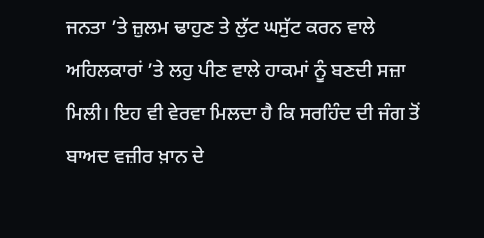ਜਨਤਾ ’ਤੇ ਜ਼ੁਲਮ ਢਾਹੁਣ ਤੇ ਲੁੱਟ ਘਸੁੱਟ ਕਰਨ ਵਾਲੇ ਅਹਿਲਕਾਰਾਂ ’ਤੇ ਲਹੁ ਪੀਣ ਵਾਲੇ ਹਾਕਮਾਂ ਨੂੰ ਬਣਦੀ ਸਜ਼ਾ ਮਿਲੀ। ਇਹ ਵੀ ਵੇਰਵਾ ਮਿਲਦਾ ਹੈ ਕਿ ਸਰਹਿੰਦ ਦੀ ਜੰਗ ਤੋਂ ਬਾਅਦ ਵਜ਼ੀਰ ਖ਼ਾਨ ਦੇ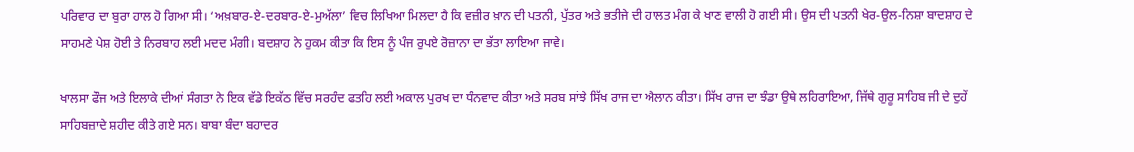ਪਰਿਵਾਰ ਦਾ ਬੁਰਾ ਹਾਲ ਹੋ ਗਿਆ ਸੀ। ‘ਅਖ਼ਬਾਰ-ਏ-ਦਰਬਾਰ-ਏ-ਮੁਅੱਲਾ’ ਵਿਚ ਲਿਖਿਆ ਮਿਲਦਾ ਹੈ ਕਿ ਵਜ਼ੀਰ ਖ਼ਾਨ ਦੀ ਪਤਨੀ, ਪੁੱਤਰ ਅਤੇ ਭਤੀਜੇ ਦੀ ਹਾਲਤ ਮੰਗ ਕੇ ਖਾਣ ਵਾਲੀ ਹੋ ਗਈ ਸੀ। ਉਸ ਦੀ ਪਤਨੀ ਖੇਰ-ਉਲ-ਨਿਸ਼ਾ ਬਾਦਸ਼ਾਹ ਦੇ ਸਾਹਮਣੇ ਪੇਸ਼ ਹੋਈ ਤੇ ਨਿਰਬਾਹ ਲਈ ਮਦਦ ਮੰਗੀ। ਬਦਸ਼ਾਹ ਨੇ ਹੁਕਮ ਕੀਤਾ ਕਿ ਇਸ ਨੂੰ ਪੰਜ ਰੁਪਏ ਰੋਜ਼ਾਨਾ ਦਾ ਭੱਤਾ ਲਾਇਆ ਜਾਵੇ।

ਖਾਲਸਾ ਫੌਜ ਅਤੇ ਇਲਾਕੇ ਦੀਆਂ ਸੰਗਤਾ ਨੇ ਇਕ ਵੱਡੇ ਇਕੱਠ ਵਿੱਚ ਸਰਹੰਦ ਫਤਹਿ ਲਈ ਅਕਾਲ ਪੁਰਖ ਦਾ ਧੰਨਵਾਦ ਕੀਤਾ ਅਤੇ ਸਰਬ ਸਾਂਝੇ ਸਿੱਖ ਰਾਜ ਦਾ ਐਲਾਨ ਕੀਤਾ। ਸਿੱਖ ਰਾਜ ਦਾ ਝੰਡਾ ਉਥੇ ਲਹਿਰਾਇਆ, ਜਿੱਥੇ ਗੁਰੂ ਸਾਹਿਬ ਜੀ ਦੇ ਦੁਹੇਂ ਸਾਹਿਬਜ਼ਾਦੇ ਸ਼ਹੀਦ ਕੀਤੇ ਗਏ ਸਨ। ਬਾਬਾ ਬੰਦਾ ਬਹਾਦਰ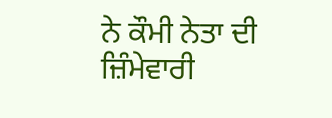ਨੇ ਕੌਮੀ ਨੇਤਾ ਦੀ ਜ਼ਿੰਮੇਵਾਰੀ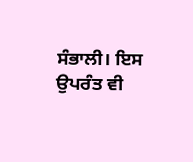ਸੰਭਾਲੀ। ਇਸ ਉਪਰੰਤ ਵੀ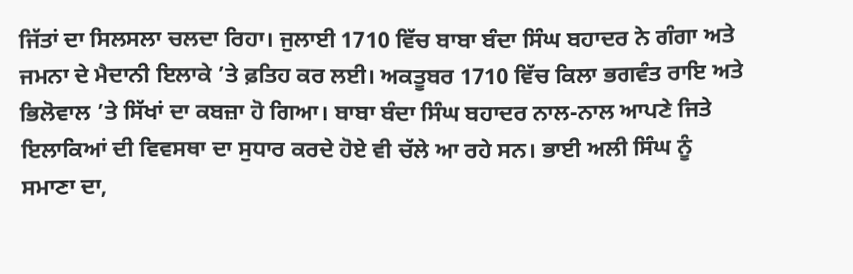ਜਿੱਤਾਂ ਦਾ ਸਿਲਸਲਾ ਚਲਦਾ ਰਿਹਾ। ਜੁਲਾਈ 1710 ਵਿੱਚ ਬਾਬਾ ਬੰਦਾ ਸਿੰਘ ਬਹਾਦਰ ਨੇ ਗੰਗਾ ਅਤੇ ਜਮਨਾ ਦੇ ਮੈਦਾਨੀ ਇਲਾਕੇ ’ਤੇ ਫ਼ਤਿਹ ਕਰ ਲਈ। ਅਕਤੂਬਰ 1710 ਵਿੱਚ ਕਿਲਾ ਭਗਵੰਤ ਰਾਇ ਅਤੇ ਭਿਲੋਵਾਲ ’ਤੇ ਸਿੱਖਾਂ ਦਾ ਕਬਜ਼ਾ ਹੋ ਗਿਆ। ਬਾਬਾ ਬੰਦਾ ਸਿੰਘ ਬਹਾਦਰ ਨਾਲ-ਨਾਲ ਆਪਣੇ ਜਿਤੇ ਇਲਾਕਿਆਂ ਦੀ ਵਿਵਸਥਾ ਦਾ ਸੁਧਾਰ ਕਰਦੇ ਹੋਏ ਵੀ ਚੱਲੇ ਆ ਰਹੇ ਸਨ। ਭਾਈ ਅਲੀ ਸਿੰਘ ਨੂੰ ਸਮਾਣਾ ਦਾ,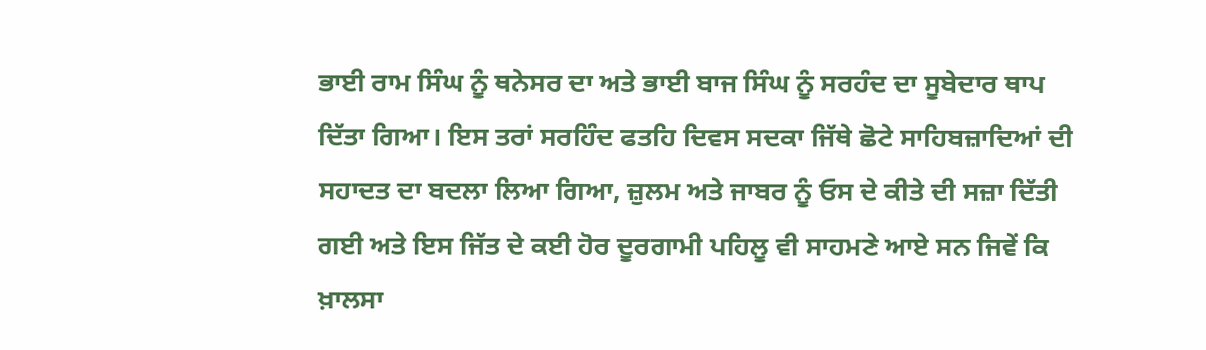ਭਾਈ ਰਾਮ ਸਿੰਘ ਨੂੰ ਥਨੇਸਰ ਦਾ ਅਤੇ ਭਾਈ ਬਾਜ ਸਿੰਘ ਨੂੰ ਸਰਹੰਦ ਦਾ ਸੂਬੇਦਾਰ ਥਾਪ ਦਿੱਤਾ ਗਿਆ। ਇਸ ਤਰਾਂ ਸਰਹਿੰਦ ਫਤਹਿ ਦਿਵਸ ਸਦਕਾ ਜਿੱਥੇ ਛੋਟੇ ਸਾਹਿਬਜ਼ਾਦਿਆਂ ਦੀ ਸਹਾਦਤ ਦਾ ਬਦਲਾ ਲਿਆ ਗਿਆ, ਜ਼ੁਲਮ ਅਤੇ ਜਾਬਰ ਨੂੰ ਓਸ ਦੇ ਕੀਤੇ ਦੀ ਸਜ਼ਾ ਦਿੱਤੀ ਗਈ ਅਤੇ ਇਸ ਜਿੱਤ ਦੇ ਕਈ ਹੋਰ ਦੂਰਗਾਮੀ ਪਹਿਲੂ ਵੀ ਸਾਹਮਣੇ ਆਏ ਸਨ ਜਿਵੇਂ ਕਿ ਖ਼ਾਲਸਾ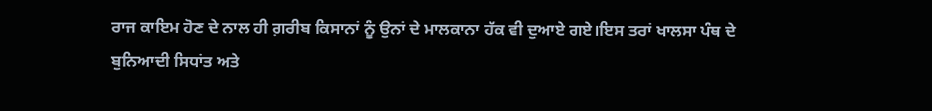ਰਾਜ ਕਾਇਮ ਹੋਣ ਦੇ ਨਾਲ ਹੀ ਗ਼ਰੀਬ ਕਿਸਾਨਾਂ ਨੂੰ ਉਨਾਂ ਦੇ ਮਾਲਕਾਨਾ ਹੱਕ ਵੀ ਦੁਆਏ ਗਏ।ਇਸ ਤਰਾਂ ਖਾਲਸਾ ਪੰਥ ਦੇ ਬੁਨਿਆਦੀ ਸਿਧਾਂਤ ਅਤੇ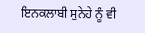ਇਨਕਲਾਬੀ ਸੁਨੇਹੇ ਨੂੰ ਵੀ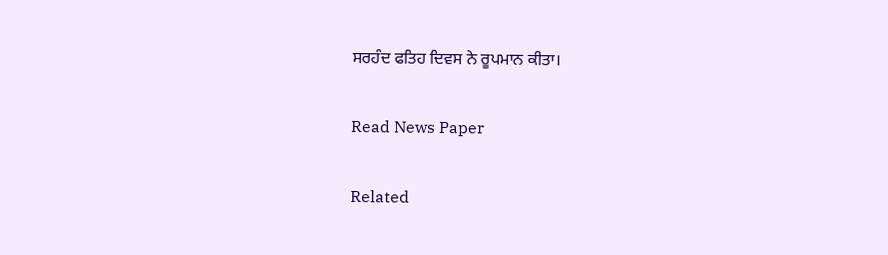ਸਰਹੰਦ ਫਤਿਹ ਦਿਵਸ ਨੇ ਰੂਪਮਾਨ ਕੀਤਾ।

Read News Paper

Related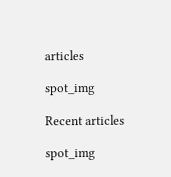articles

spot_img

Recent articles

spot_img